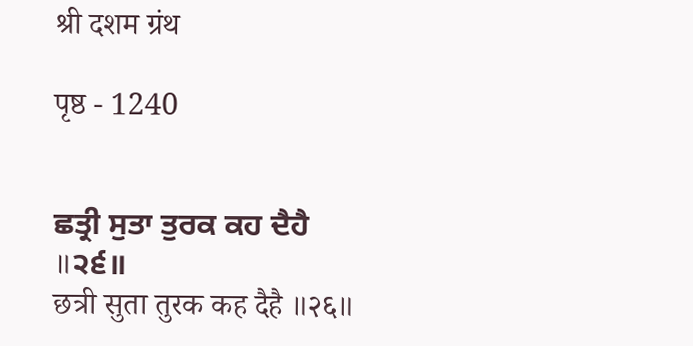श्री दशम ग्रंथ

पृष्ठ - 1240


ਛਤ੍ਰੀ ਸੁਤਾ ਤੁਰਕ ਕਹ ਦੈਹੈ ॥੨੬॥
छत्री सुता तुरक कह दैहै ॥२६॥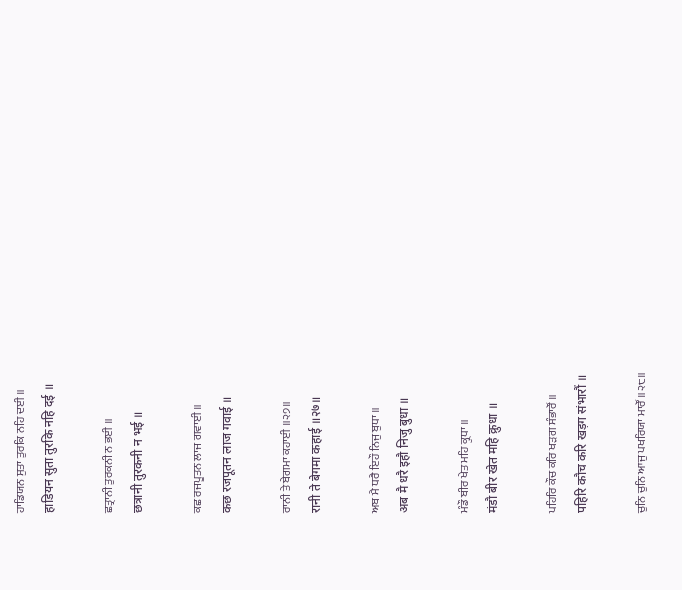ਹਾਡਿਯਨ ਸੁਤਾ ਤੁਰਕਿ ਨਹਿ ਦਈ ॥
हाडियन सुता तुरकि नहि दई ॥

ਛਤ੍ਰਾਨੀ ਤੁਰਕਨੀ ਨ ਭਈ ॥
छत्रानी तुरकनी न भई ॥

ਕਛ ਰਜਪੂਤਨ ਲਾਜ ਗਵਾਈ ॥
कछ रजपूतन लाज गवाई ॥

ਰਾਨੀ ਤੇ ਬੇਗਮਾ ਕਹਾਈ ॥੨੭॥
रानी ते बेगमा कहाई ॥२७॥

ਅਬ ਮੈ ਧਰੈ ਇਹੌ ਨਿਜੁ ਬੁਧਾ ॥
अब मै धरै इहौ निजु बुधा ॥

ਮੰਡੌ ਬੀਰ ਖੇਤ ਮਹਿ ਕ੍ਰੁਧਾ ॥
मंडौ बीर खेत महि क्रुधा ॥

ਪਹਿਰਿ ਕੌਚ ਕਰਿ ਖੜਗ ਸੰਭਾਰੌਂ ॥
पहिरि कौच करि खड़ग संभारौं ॥

ਚੁਨਿ ਚੁਨਿ ਆਜੁ ਪਖਰਿਯਾ ਮਾਰੌਂ ॥੨੮॥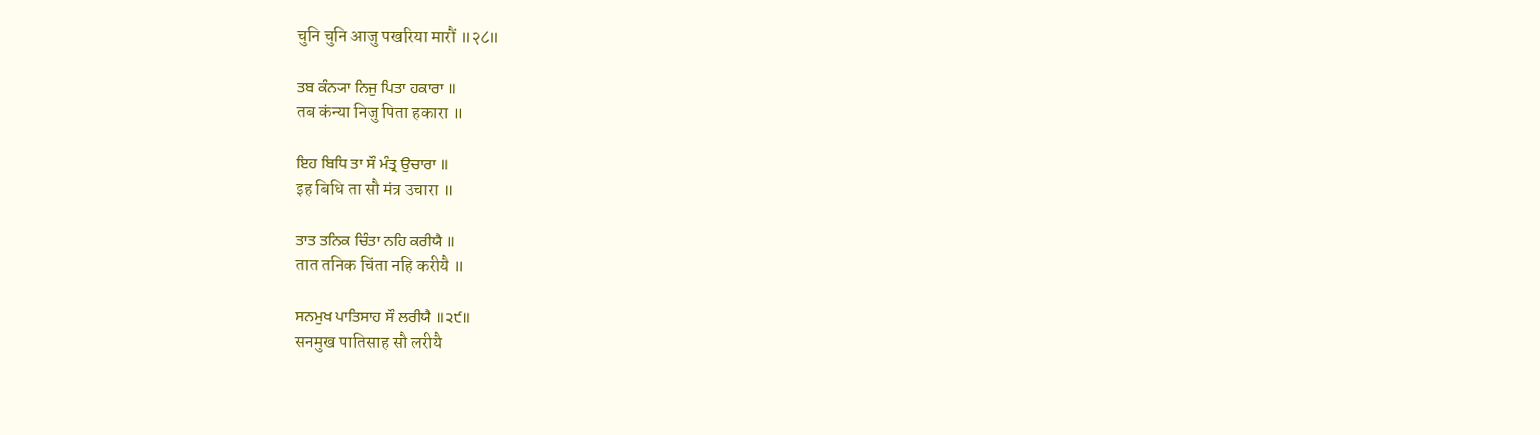चुनि चुनि आजु पखरिया मारौं ॥२८॥

ਤਬ ਕੰਨ੍ਯਾ ਨਿਜੁ ਪਿਤਾ ਹਕਾਰਾ ॥
तब कंन्या निजु पिता हकारा ॥

ਇਹ ਬਿਧਿ ਤਾ ਸੌ ਮੰਤ੍ਰ ਉਚਾਰਾ ॥
इह बिधि ता सौ मंत्र उचारा ॥

ਤਾਤ ਤਨਿਕ ਚਿੰਤਾ ਨਹਿ ਕਰੀਯੈ ॥
तात तनिक चिंता नहि करीयै ॥

ਸਨਮੁਖ ਪਾਤਿਸਾਹ ਸੌ ਲਰੀਯੈ ॥੨੯॥
सनमुख पातिसाह सौ लरीयै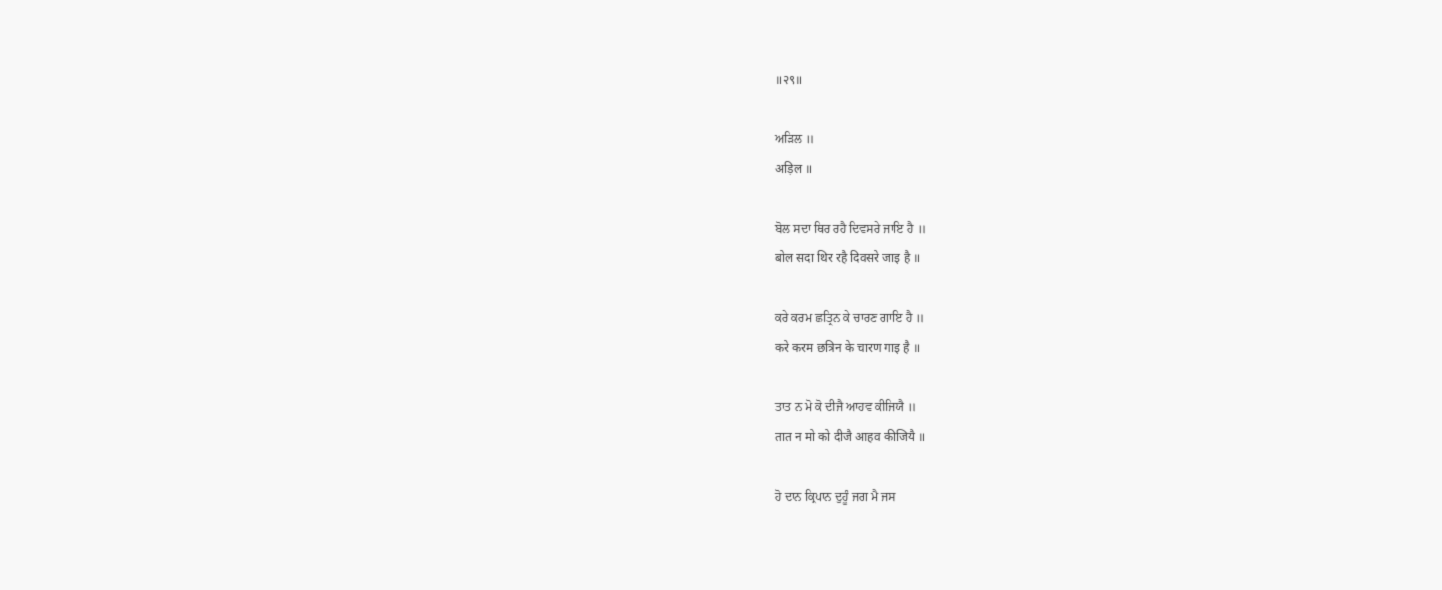॥२९॥

ਅੜਿਲ ॥
अड़िल ॥

ਬੋਲ ਸਦਾ ਥਿਰ ਰਹੈ ਦਿਵਸਰੇ ਜਾਇ ਹੈ ॥
बोल सदा थिर रहै दिवसरे जाइ है ॥

ਕਰੇ ਕਰਮ ਛਤ੍ਰਿਨ ਕੇ ਚਾਰਣ ਗਾਇ ਹੈ ॥
करे करम छत्रिन के चारण गाइ है ॥

ਤਾਤ ਨ ਮੋ ਕੋ ਦੀਜੈ ਆਹਵ ਕੀਜਿਯੈ ॥
तात न मो को दीजै आहव कीजियै ॥

ਹੋ ਦਾਨ ਕ੍ਰਿਪਾਨ ਦੁਹੂੰ ਜਗ ਮੈ ਜਸ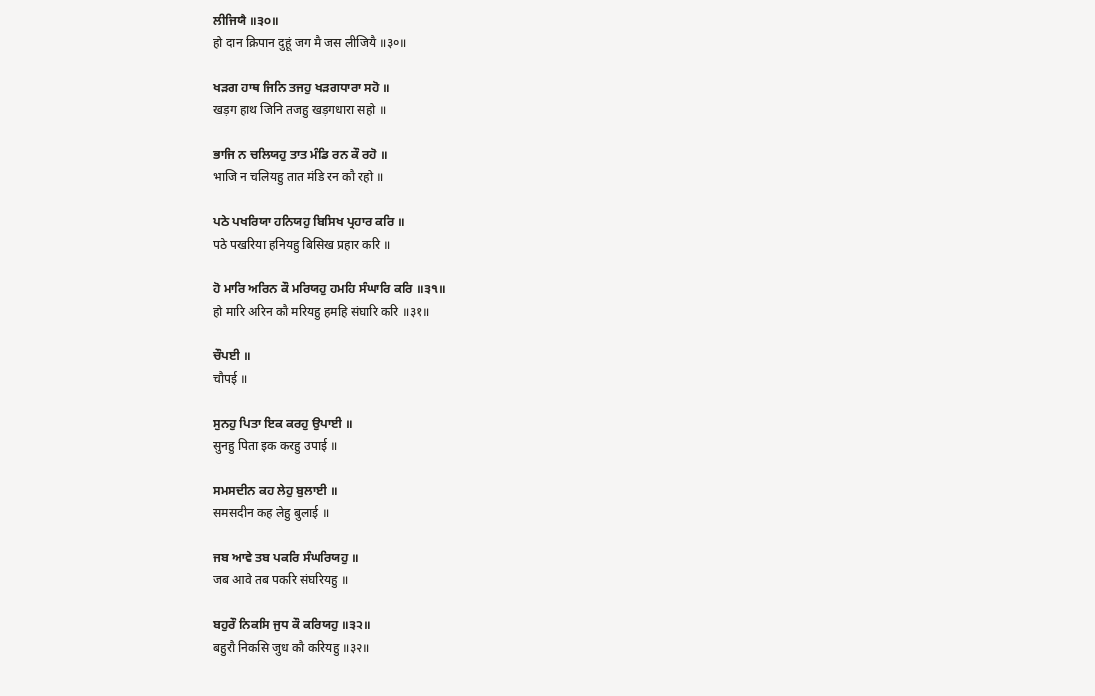ਲੀਜਿਯੈ ॥੩੦॥
हो दान क्रिपान दुहूं जग मै जस लीजियै ॥३०॥

ਖੜਗ ਹਾਥ ਜਿਨਿ ਤਜਹੁ ਖੜਗਧਾਰਾ ਸਹੋ ॥
खड़ग हाथ जिनि तजहु खड़गधारा सहो ॥

ਭਾਜਿ ਨ ਚਲਿਯਹੁ ਤਾਤ ਮੰਡਿ ਰਨ ਕੌ ਰਹੋ ॥
भाजि न चलियहु तात मंडि रन कौ रहो ॥

ਪਠੇ ਪਖਰਿਯਾ ਹਨਿਯਹੁ ਬਿਸਿਖ ਪ੍ਰਹਾਰ ਕਰਿ ॥
पठे पखरिया हनियहु बिसिख प्रहार करि ॥

ਹੋ ਮਾਰਿ ਅਰਿਨ ਕੌ ਮਰਿਯਹੁ ਹਮਹਿ ਸੰਘਾਰਿ ਕਰਿ ॥੩੧॥
हो मारि अरिन कौ मरियहु हमहि संघारि करि ॥३१॥

ਚੌਪਈ ॥
चौपई ॥

ਸੁਨਹੁ ਪਿਤਾ ਇਕ ਕਰਹੁ ਉਪਾਈ ॥
सुनहु पिता इक करहु उपाई ॥

ਸਮਸਦੀਨ ਕਹ ਲੇਹੁ ਬੁਲਾਈ ॥
समसदीन कह लेहु बुलाई ॥

ਜਬ ਆਵੇ ਤਬ ਪਕਰਿ ਸੰਘਰਿਯਹੁ ॥
जब आवे तब पकरि संघरियहु ॥

ਬਹੁਰੌ ਨਿਕਸਿ ਜੁਧ ਕੌ ਕਰਿਯਹੁ ॥੩੨॥
बहुरौ निकसि जुध कौ करियहु ॥३२॥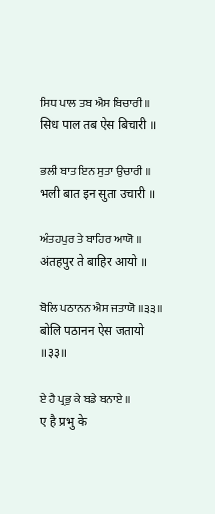ਸਿਧ ਪਾਲ ਤਬ ਐਸ ਬਿਚਾਰੀ ॥
सिध पाल तब ऐस बिचारी ॥

ਭਲੀ ਬਾਤ ਇਨ ਸੁਤਾ ਉਚਾਰੀ ॥
भली बात इन सुता उचारी ॥

ਅੰਤਹਪੁਰ ਤੇ ਬਾਹਿਰ ਆਯੋ ॥
अंतहपुर ते बाहिर आयो ॥

ਬੋਲਿ ਪਠਾਨਨ ਐਸ ਜਤਾਯੋ ॥੩੩॥
बोलि पठानन ऐस जतायो ॥३३॥

ਏ ਹੈ ਪ੍ਰਭੁ ਕੇ ਬਡੇ ਬਨਾਏ ॥
ए है प्रभु के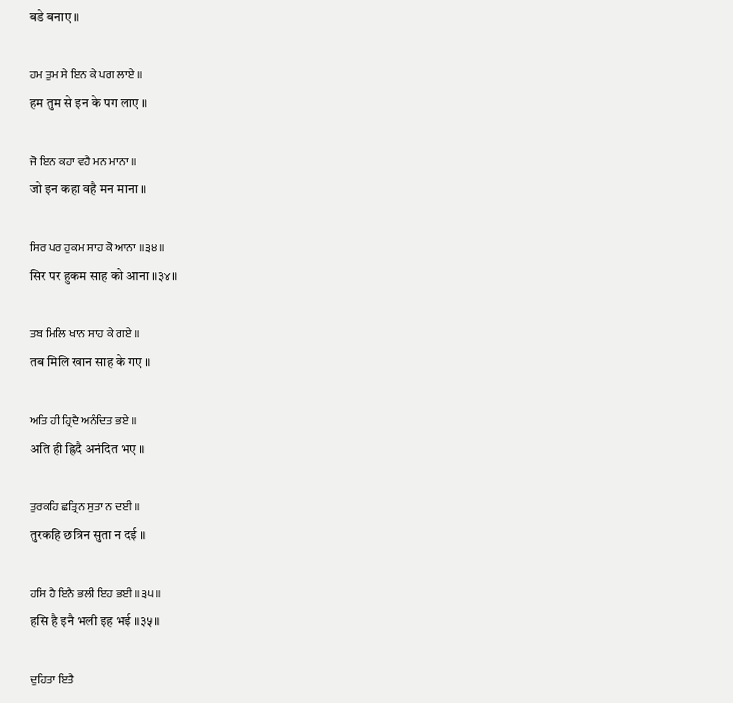बडे बनाए ॥

ਹਮ ਤੁਮ ਸੇ ਇਨ ਕੇ ਪਗ ਲਾਏ ॥
हम तुम से इन के पग लाए ॥

ਜੋ ਇਨ ਕਹਾ ਵਹੈ ਮਨ ਮਾਨਾ ॥
जो इन कहा वहै मन माना ॥

ਸਿਰ ਪਰ ਹੁਕਮ ਸਾਹ ਕੋ ਆਨਾ ॥੩੪॥
सिर पर हुकम साह को आना ॥३४॥

ਤਬ ਮਿਲਿ ਖਾਨ ਸਾਹ ਕੇ ਗਏ ॥
तब मिलि खान साह के गए ॥

ਅਤਿ ਹੀ ਹ੍ਰਿਦੈ ਅਨੰਦਿਤ ਭਏ ॥
अति ही ह्रिदै अनंदित भए ॥

ਤੁਰਕਹਿ ਛਤ੍ਰਿਨ ਸੁਤਾ ਨ ਦਈ ॥
तुरकहि छत्रिन सुता न दई ॥

ਹਸਿ ਹੈ ਇਨੈ ਭਲੀ ਇਹ ਭਈ ॥੩੫॥
हसि है इनै भली इह भई ॥३५॥

ਦੁਹਿਤਾ ਇਤੈ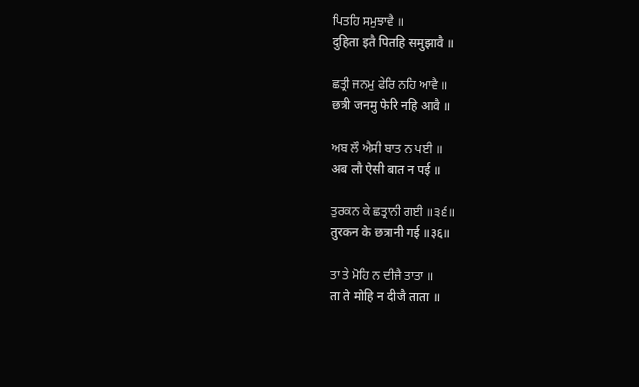ਪਿਤਹਿ ਸਮੁਝਾਵੈ ॥
दुहिता इतै पितहि समुझावै ॥

ਛਤ੍ਰੀ ਜਨਮੁ ਫੇਰਿ ਨਹਿ ਆਵੈ ॥
छत्री जनमु फेरि नहि आवै ॥

ਅਬ ਲੌ ਐਸੀ ਬਾਤ ਨ ਪਈ ॥
अब लौ ऐसी बात न पई ॥

ਤੁਰਕਨ ਕੇ ਛਤ੍ਰਾਨੀ ਗਈ ॥੩੬॥
तुरकन के छत्रानी गई ॥३६॥

ਤਾ ਤੇ ਮੋਹਿ ਨ ਦੀਜੈ ਤਾਤਾ ॥
ता ते मोहि न दीजै ताता ॥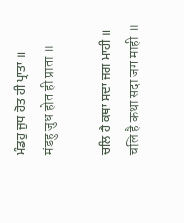ਮੰਡਹੁ ਜੁਧ ਹੋਤ ਹੀ ਪ੍ਰਾਤਾ ॥
मंडहु जुध होत ही प्राता ॥

ਚਲਿ ਹੈ ਕਥਾ ਸਦਾ ਜਗ ਮਾਹੀ ॥
चलि है कथा सदा जग माही ॥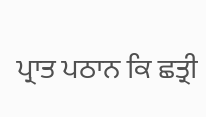ਪ੍ਰਾਤ ਪਠਾਨ ਕਿ ਛਤ੍ਰੀ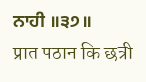ਨਾਹੀ ॥੩੭॥
प्रात पठान कि छत्री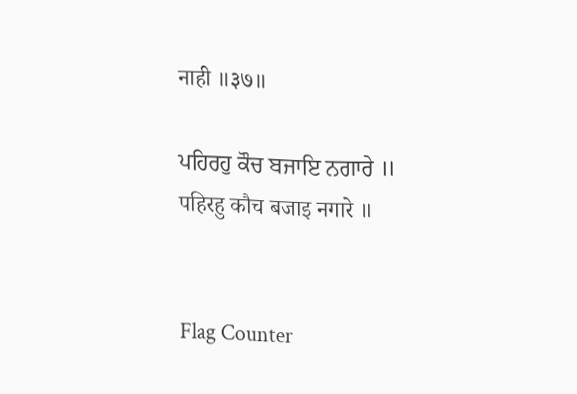नाही ॥३७॥

ਪਹਿਰਹੁ ਕੌਚ ਬਜਾਇ ਨਗਾਰੇ ॥
पहिरहु कौच बजाइ नगारे ॥


Flag Counter